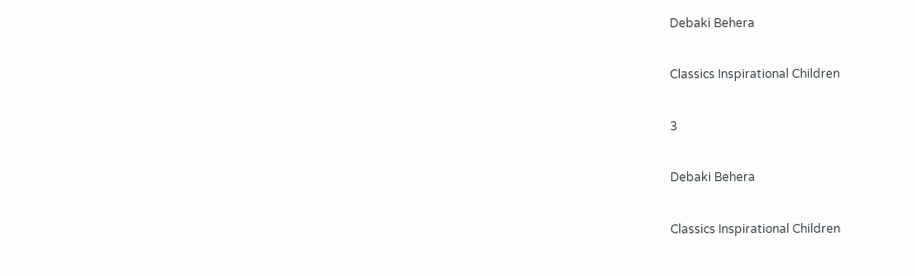Debaki Behera

Classics Inspirational Children

3

Debaki Behera

Classics Inspirational Children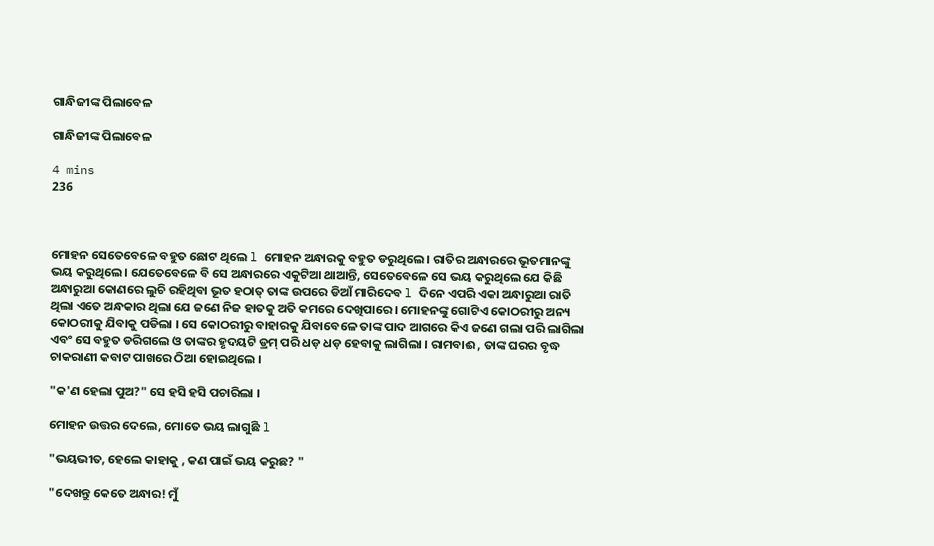ଗାନ୍ଧିଜୀଙ୍କ ପିଲାବେଳ

ଗାନ୍ଧିଜୀଙ୍କ ପିଲାବେଳ

4 mins
236



ମୋହନ ସେତେବେଳେ ବହୁତ ଛୋଟ ଥିଲେ l ମୋହନ ଅନ୍ଧାରକୁ ବହୁତ ଡରୁଥିଲେ । ରାତିର ଅନ୍ଧାରରେ ଭୂତମାନଙ୍କୁ ଭୟ କରୁଥିଲେ। ଯେତେବେଳେ ବି ସେ ଅନ୍ଧାରରେ ଏକୁଟିଆ ଥାଆନ୍ତି, ସେତେବେଳେ ସେ ଭୟ କରୁଥିଲେ ଯେ କିଛି ଅନ୍ଧାରୁଆ କୋଣରେ ଲୁଚି ରହିଥିବା ଭୂତ ହଠାତ୍ ତାଙ୍କ ଉପରେ ଡିଆଁ ମାରିଦେବ l ଦିନେ ଏପରି ଏକା ଅନ୍ଧାରୁଆ ରାତି ଥିଲା ଏତେ ଅନ୍ଧକାର ଥିଲା ଯେ ଜଣେ ନିଜ ହାତକୁ ଅତି କମରେ ଦେଖିପାରେ । ମୋହନଙ୍କୁ ଗୋଟିଏ କୋଠରୀରୁ ଅନ୍ୟ କୋଠରୀକୁ ଯିବାକୁ ପଡିଲା । ସେ କୋଠରୀରୁ ବାହାରକୁ ଯିବାବେଳେ ତାଙ୍କ ପାଦ ଆଗରେ କିଏ ଜଣେ ଗଲା ପରି ଲାଗିଲା ଏବଂ ସେ ବହୁତ ଡରିଗଲେ ଓ ତାଙ୍କର ହୃଦୟଟି ଡ୍ରମ୍ ପରି ଧଡ଼ ଧଡ଼ ହେବାକୁ ଲାଗିଲା । ରାମବାଈ , ତାଙ୍କ ଘରର ବୃଦ୍ଧ ଚାକରାଣୀ କବାଟ ପାଖରେ ଠିଆ ହୋଇଥିଲେ ।

"କ'ଣ ହେଲା ପୁଅ?" ସେ ହସି ହସି ପଚାରିଲା ।

ମୋହନ ଉତ୍ତର ଦେଲେ, ମୋତେ ଭୟ ଲାଗୁଛି l

"ଭୟଭୀତ, ହେଲେ କାହାକୁ , କଣ ପାଇଁ ଭୟ କରୁଛ? "

"ଦେଖନ୍ତୁ କେତେ ଅନ୍ଧାର! ମୁଁ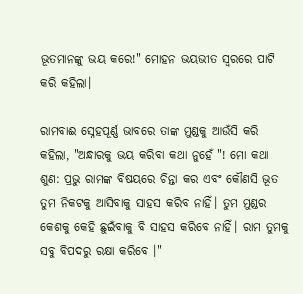ଭୂତମାନଙ୍କୁ ଭୟ କରେ!" ମୋହନ ଭୟଭୀତ ସ୍ୱରରେ ପାଟି କରି କହିଲା।

ରାମବାଈ ସ୍ନେହପୂର୍ଣ୍ଣ ଭାବରେ ତାଙ୍କ ମୁଣ୍ଡକୁ ଆଉଁସି କରି କହିଲା, "ଅନ୍ଧାରକୁ ଭୟ କରିବା କଥା ନୁହେଁ "! ମୋ କଥା ଶୁଣ: ପ୍ରଭୁ ରାମଙ୍କ ବିଷୟରେ ଚିନ୍ତା କର ଏବଂ କୌଣସି ଭୂତ ତୁମ ନିକଟକୁ ଆସିବାକୁ ସାହସ କରିବ ନାହିଁ। ତୁମ ମୁଣ୍ଡର କେଶକୁ କେହି ଛୁଇଁବାକୁ ବି ସାହସ କରିବେ ନାହିଁ। ରାମ ତୁମକୁ ସବୁ ବିପଦରୁ ରକ୍ଷା କରିବେ ।"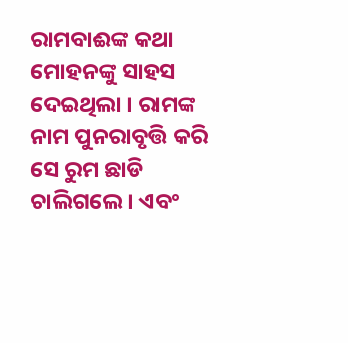ରାମବାଈଙ୍କ କଥା ମୋହନଙ୍କୁ ସାହସ ଦେଇଥିଲା । ରାମଙ୍କ ନାମ ପୁନରାବୃତ୍ତି କରି ସେ ରୁମ ଛାଡି ଚାଲିଗଲେ। ଏବଂ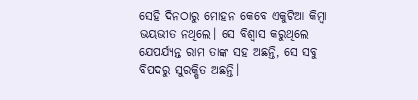ସେହି ଦିନଠାରୁ ମୋହନ କେବେ ଏକୁଟିଆ କିମ୍ବା ଭୟଭୀତ ନଥିଲେ। ସେ ବିଶ୍ୱାସ କରୁଥିଲେ ଯେପର୍ଯ୍ୟନ୍ତ ରାମ ତାଙ୍କ ସହ ଅଛନ୍ତି, ସେ ସବୁ ବିପଦରୁ ସୁରକ୍ଷିତ ଅଛନ୍ତି।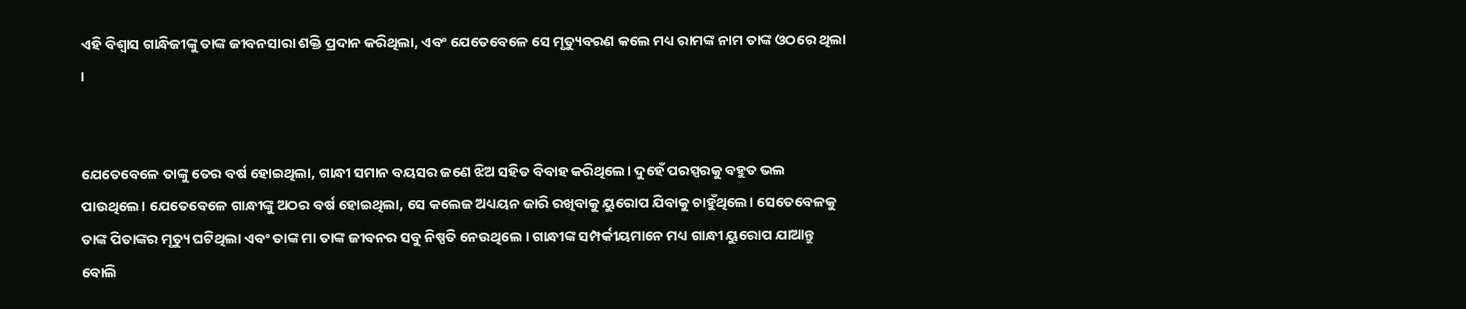ଏହି ବିଶ୍ୱାସ ଗାନ୍ଧିଜୀଙ୍କୁ ତାଙ୍କ ଜୀବନସାରା ଶକ୍ତି ପ୍ରଦାନ କରିଥିଲା, ଏବଂ ଯେତେବେଳେ ସେ ମୃତ୍ୟୁବରଣ କଲେ ମଧ୍ୟ ରାମଙ୍କ ନାମ ତାଙ୍କ ଓଠରେ ଥିଲା ।


ଯେତେବେଳେ ତାଙ୍କୁ ତେର ବର୍ଷ ହୋଇଥିଲା, ଗାନ୍ଧୀ ସମାନ ବୟସର ଜଣେ ଝିଅ ସହିତ ବିବାହ କରିଥିଲେ। ଦୁହେଁ ପରସ୍ପରକୁ ବହୁତ ଭଲ ପାଉଥିଲେ। ଯେତେବେଳେ ଗାନ୍ଧୀଙ୍କୁ ଅଠର ବର୍ଷ ହୋଇଥିଲା, ସେ କଲେଜ ଅଧ୍ୟୟନ ଜାରି ରଖିବାକୁ ୟୁରୋପ ଯିବାକୁ ଚାହୁଁଥିଲେ। ସେତେବେଳକୁ ତାଙ୍କ ପିତାଙ୍କର ମୃତ୍ୟୁ ଘଟିଥିଲା ଏବଂ ତାଙ୍କ ମା ତାଙ୍କ ଜୀବନର ସବୁ ନିଷ୍ପତି ନେଉଥିଲେ । ଗାନ୍ଧୀଙ୍କ ସମ୍ପର୍କୀୟମାନେ ମଧ୍ୟ ଗାନ୍ଧୀ ୟୁରୋପ ଯାଆନ୍ତୁ ବୋଲି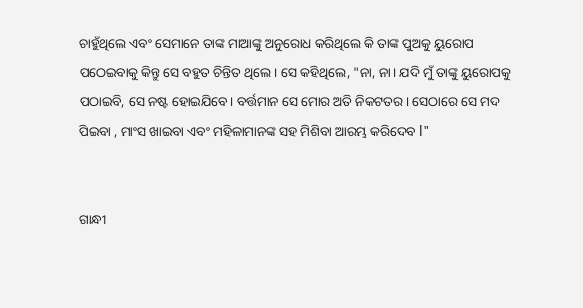ଚାହୁଁଥିଲେ ଏବଂ ସେମାନେ ତାଙ୍କ ମାଆଙ୍କୁ ଅନୁରୋଧ କରିଥିଲେ କି ତାଙ୍କ ପୁଅକୁ ୟୁରୋପ ପଠେଇବାକୁ କିନ୍ତୁ ସେ ବହୁତ ଚିନ୍ତିତ ଥିଲେ। ସେ କହିଥିଲେ, "ନା, ନା। ଯଦି ମୁଁ ତାଙ୍କୁ ୟୁରୋପକୁ ପଠାଇବି, ସେ ନଷ୍ଟ ହୋଇଯିବେ। ବର୍ତ୍ତମାନ ସେ ମୋର ଅତି ନିକଟତର। ସେଠାରେ ସେ ମଦ ପିଇବା , ମାଂସ ଖାଇବା ଏବଂ ମହିଳାମାନଙ୍କ ସହ ମିଶିବା ଆରମ୍ଭ କରିଦେବ l"


ଗାନ୍ଧୀ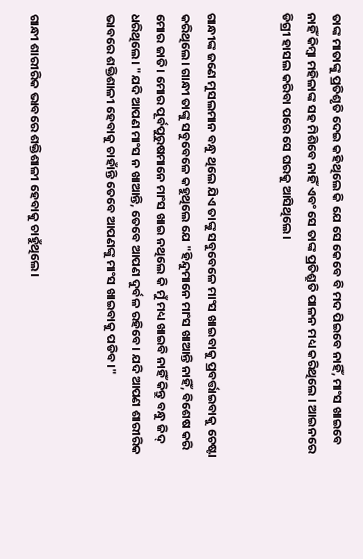ତାଙ୍କ ମାତାଙ୍କୁ ପ୍ରତିଶୃତି ଦେଇ କହିଥିଲେ କି ଯେ ସେ କେବେ ବି ମଦ ପିଇବେ ନାହିଁ, ମାଂସ ଖାଇବେ ନାହିଁ କିମ୍ବା ମହିଳାଙ୍କ ସହ ମିଶିବେ ନାହିଁ ଏବଂ ସେ ତାଙ୍କ ପ୍ରତିଶ୍ରୁତି ପାଳନ ମଧ୍ୟ କରିଥିଲେ । ଆଇନରେ ଡିଗ୍ରୀ ହାସଲ କରିବା ପରେ ସେ ଘରକୁ ଆସିଥିଲେ।


ଗାନ୍ଧୀଙ୍କ ଜଣେ ମୁସଲମାନ ବନ୍ଧୁ ଥିଲେ ଯିଏ ତାଙ୍କୁ ସବୁବେଳେ ମାଂସ ଖାଇବାକୁ ପ୍ରବର୍ତ୍ତାଇବାକୁ ଚେଷ୍ଟା କରିଥିଲେ। ଗାନ୍ଧୀ ତାଙ୍କୁ ସବୁବେଳେ କହୁଥିଲେ ଯେ "ହିନ୍ଦୁମାନେ ମାଂସ ଖାଆନ୍ତି ନାହିଁ, ବିଶେଷ କରି ମୋର ଜାତି। ମୋର ପୂର୍ବପୁରୁଷମାନେ ମାଂସ ଖାଇ ନଥିଲେ କି ମୁଁ ମଧ୍ୟ ଖାଇବି ନାହିଁ କିନ୍ତୁ ବନ୍ଧୁ ଜିଦ୍ ଧରିଥିଲେ। "ଯଦି ଆପଣ ମାଂସ ନ ଖାଆନ୍ତି, ତେବେ ଆପଣ ଦୁର୍ବଳ ରହିବେ। ଯଦି ଆପଣ ଶାରୀରିକ ଭାବରେ ଶକ୍ତିଶାଳୀ ହେବାକୁ ଚାହାଁନ୍ତି ତେବେ ଆପଣଙ୍କୁ ମାଂସ ଖାଇବାକୁ ପଡିବ।"


ଗାନ୍ଧୀ ଶାରୀରିକ ଭାବରେ ଶକ୍ତିଶାଳୀ ହେବାକୁ ଚାହୁଁଥିଲେ।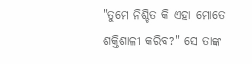"ତୁମେ ନିଶ୍ଚିତ କି ଏହା ମୋତେ ଶକ୍ତିଶାଳୀ କରିବ?" ସେ ତାଙ୍କ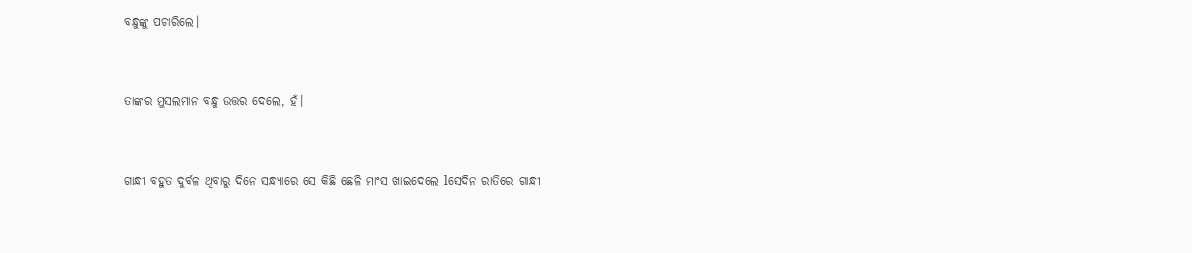ବନ୍ଧୁଙ୍କୁ ପଚାରିଲେ।


ତାଙ୍କର ମୁସଲମାନ ବନ୍ଧୁ ଉତ୍ତର ଦେଲେ, ହଁ।


ଗାନ୍ଧୀ ବହୁତ ଦୁର୍ବଳ ଥିବାରୁ ଦିନେ ସନ୍ଧ୍ୟାରେ ସେ କିଛି ଛେଳି ମାଂସ ଖାଇଦେଲେ lସେଦିନ ରାତିରେ ଗାନ୍ଧୀ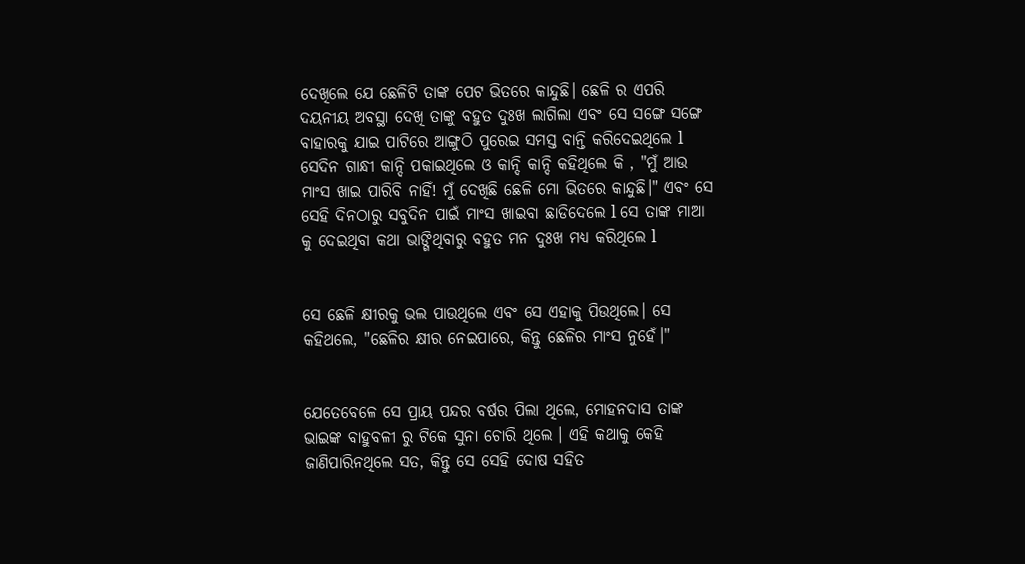ଦେଖିଲେ ଯେ ଛେଳିଟି ତାଙ୍କ ପେଟ ଭିତରେ କାନ୍ଦୁଛି। ଛେଳି ର ଏପରି ଦୟନୀୟ ଅବସ୍ଥା ଦେଖି ତାଙ୍କୁ ବହୁତ ଦୁଃଖ ଲାଗିଲା ଏବଂ ସେ ସଙ୍ଗେ ସଙ୍ଗେ ବାହାରକୁ ଯାଇ ପାଟିରେ ଆଙ୍ଗୁଠି ପୁରେଇ ସମସ୍ତ ବାନ୍ତି କରିଦେଇଥିଲେ l ସେଦିନ ଗାନ୍ଧୀ କାନ୍ଦି ପକାଇଥିଲେ ଓ କାନ୍ଦି କାନ୍ଦି କହିଥିଲେ କି , "ମୁଁ ଆଉ ମାଂସ ଖାଇ ପାରିବି ନାହିଁ! ମୁଁ ଦେଖିଛି ଛେଳି ମୋ ଭିତରେ କାନ୍ଦୁଛି।" ଏବଂ ସେ ସେହି ଦିନଠାରୁ ସବୁଦିନ ପାଇଁ ମାଂସ ଖାଇବା ଛାଡିଦେଲେ l ସେ ତାଙ୍କ ମାଆ କୁ ଦେଇଥିବା କଥା ଭାଙ୍ଗିଥିବାରୁ ବହୁତ ମନ ଦୁଃଖ ମଧ୍ୟ କରିଥିଲେ l


ସେ ଛେଳି କ୍ଷୀରକୁ ଭଲ ପାଉଥିଲେ ଏବଂ ସେ ଏହାକୁ ପିଉଥିଲେ। ସେ କହିଥଲେ, "ଛେଳିର କ୍ଷୀର ନେଇପାରେ, କିନ୍ତୁ ଛେଳିର ମାଂସ ନୁହେଁ।"


ଯେତେବେଳେ ସେ ପ୍ରାୟ ପନ୍ଦର ବର୍ଷର ପିଲା ଥିଲେ, ମୋହନଦାସ ତାଙ୍କ ଭାଇଙ୍କ ବାହୁବଳୀ ରୁ ଟିକେ ସୁନା ଚୋରି ଥିଲେ । ଏହି କଥାକୁ କେହି ଜାଣିପାରିନଥିଲେ ସତ, କିନ୍ତୁ ସେ ସେହି ଦୋଷ ସହିତ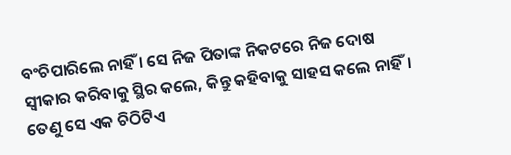ବଂଚିପାରିଲେ ନାହିଁ । ସେ ନିଜ ପିତାଙ୍କ ନିକଟରେ ନିଜ ଦୋଷ ସ୍ୱୀକାର କରିବାକୁ ସ୍ଥିର କଲେ, କିନ୍ତୁ କହିବାକୁ ସାହସ କଲେ ନାହିଁ। ତେଣୁ ସେ ଏକ ଚିଠିଟିଏ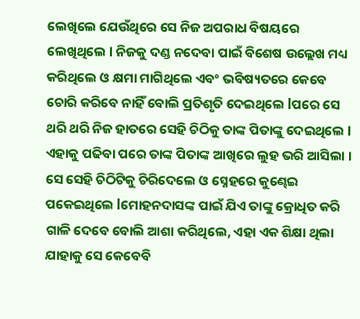ଲେଖିଲେ ଯେଉଁଥିରେ ସେ ନିଜ ଅପରାଧ ବିଷୟରେ ଲେଖିଥିଲେ l ନିଜକୁ ଦଣ୍ଡ ନଦେବା ପାଇଁ ବିଶେଷ ଉଲ୍ଲେଖ ମଧ୍ୟ କରିଥିଲେ ଓ କ୍ଷମା ମାଗିଥିଲେ ଏବଂ ଭବିଷ୍ୟତରେ କେବେ ଚୋରି କରିବେ ନାହିଁ ବୋଲି ପ୍ରତିଶୃତି ଦେଇଥିଲେ lପରେ ସେ ଥରି ଥରି ନିଜ ହାତରେ ସେହି ଚିଠିକୁ ତାଙ୍କ ପିତାଙ୍କୁ ଦେଇଥିଲେ l ଏହାକୁ ପଢିବା ପରେ ତାଙ୍କ ପିତାଙ୍କ ଆଖିରେ ଲୁହ ଭରି ଆସିଲା । ସେ ସେହି ଚିଠିଟିକୁ ଚିରିଦେଲେ ଓ ସ୍ନେହରେ କୁଣ୍ଢେଇ ପକେଇଥିଲେ lମୋହନଦାସଙ୍କ ପାଇଁ ଯିଏ ତାଙ୍କୁ କ୍ରୋଧିତ କରି ଗାଳି ଦେବେ ବୋଲି ଆଶା କରିଥିଲେ, ଏହା ଏକ ଶିକ୍ଷା ଥିଲା ଯାହାକୁ ସେ କେବେବି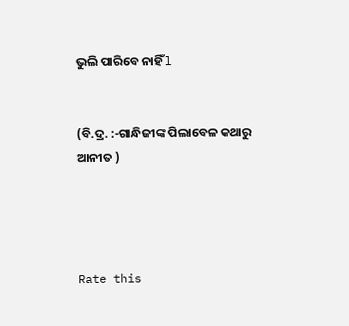ଭୁଲି ପାରିବେ ନାହିଁ l


(ବି.ଦ୍ର. :-ଗାନ୍ଧିଜୀଙ୍କ ପିଲାବେଳ କଥାରୁ ଆନୀତ )




Rate this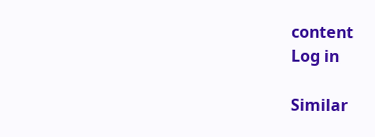content
Log in

Similar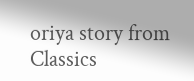oriya story from Classics